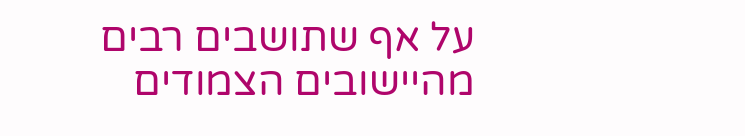על אף שתושבים רבים מהיישובים הצמודים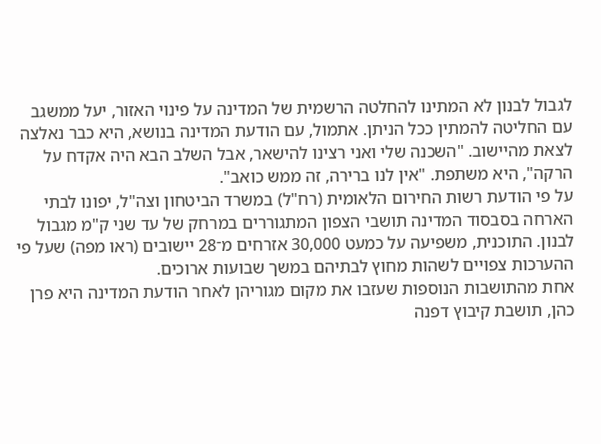לגבול לבנון לא המתינו להחלטה הרשמית של המדינה על פינוי האזור, יעל ממשגב עם החליטה להמתין ככל הניתן. אתמול, עם הודעת המדינה בנושא, היא כבר נאלצה לצאת מהיישוב. "השכנה שלי ואני רצינו להישאר, אבל השלב הבא היה אקדח על הרקה", היא משתפת. "אין לנו ברירה, זה ממש כואב".
על פי הודעת רשות החירום הלאומית (רח"ל) במשרד הביטחון וצה"ל, יפונו לבתי הארחה בסבסוד המדינה תושבי הצפון המתגוררים במרחק של עד שני ק"מ מגבול לבנון. התוכנית, משפיעה על כמעט 30,000 אזרחים מ־28 יישובים (ראו מפה) שעל פי ההערכות צפויים לשהות מחוץ לבתיהם במשך שבועות ארוכים.
אחת מהתושבות הנוספות שעזבו את מקום מגוריהן לאחר הודעת המדינה היא פרן כהן, תושבת קיבוץ דפנה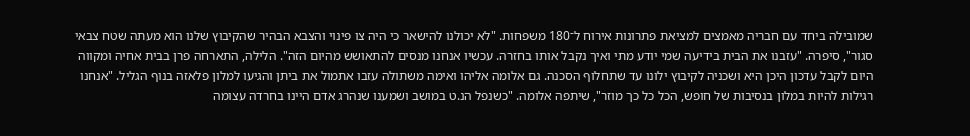שמובילה ביחד עם חבריה מאמצים למציאת פתרונות אירוח ל־180 משפחות. "לא יכולנו להישאר כי היה צו פינוי והצבא הבהיר שהקיבוץ שלנו הוא מעתה שטח צבאי סגור", סיפרה. "עזבנו את הבית בידיעה שמי יודע מתי ואיך נקבל אותו בחזרה. עכשיו אנחנו מנסים להתאושש מהיום הזה". הלילה, התארחה פרן בבית אחיה ומקווה היום לקבל עדכון היכן היא ושכניה לקיבוץ ילונו עד שתחלוף הסכנה. גם אלומה אליהו ואימה משתולה עזבו אתמול את ביתן והגיעו למלון פלאזה בנוף הגליל. "אנחנו רגילות להיות במלון בנסיבות של חופש, הכל כל כך מוזר", שיתפה אלומה. "כשנפל הנ.ט במושב ושמענו שנהרג אדם היינו בחרדה עצומה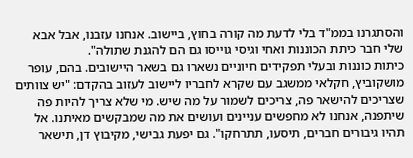והסתגרנו בממ"ד בלי לדעת מה קורה בחוץ, ביישוב. אנחנו עזבנו, אבל אבא שלי חבר כיתת הכוננות ואחי וגיסי גוייסו גם הם להגנת שתולה".
כיתות כוננות ובעלי תפקידים חיוניים נשארו גם בשאר היישובים. בהם, עופר מושקוביץ, חקלאי ממשגב עם שקרא לחבריו ליישוב לעזוב בהקדם: "יש צוותים שצריכים להישאר פה, צריכים לשמור על מה שיש. מי שלא צריך להיות פה שיתפנה, אנחנו לא מחפשים עניינים ועושים את מה שמבקשים מאיתנו. אל תהיו גיבורים חברים, תיסעו, תתרחקו". גם יפעת גבישי, מקיבוץ דן, תישאר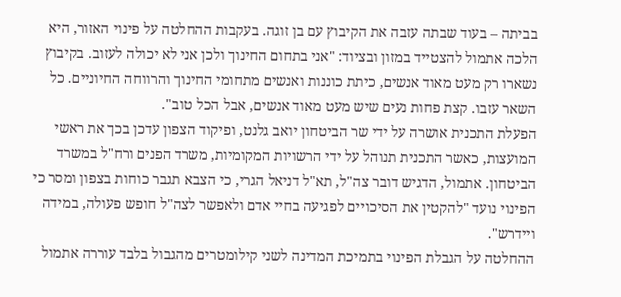בביתה – בעוד שבתה עזבה את הקיבוץ עם בן זוגה. בעקבות ההחלטה על פינוי האזור, היא הלכה אתמול להצטייד במזון ובציוד: "אני בתחום החינוך ולכן אני לא יכולה לעזוב. בקיבוץ נשארו רק מעט מאוד אנשים, כיתת כוננות ואנשים מתחומי החינוך והרווחה החיוניים. כל השאר עזבו. קצת פחות נעים שיש מעט מאוד אנשים, אבל הכל טוב".
הפעלת התכנית אושרה על ידי שר הביטחון יואב גלנט, ופיקוד הצפון עדכן בכך את ראשי המועצות, כאשר התכנית תנוהל על ידי הרשויות המקומיות, משרד הפנים ורח"ל במשרד הביטחון. אתמול, הדגיש דובר צה"ל, תא"ל דניאל הגרי, כי הצבא תגבר כוחות בצפון ומסר כי הפינוי נועד "להקטין את הסיכויים לפגיעה בחיי אדם ולאפשר לצה"ל חופש פעולה, במידה ויידרש".
ההחלטה על הגבלת הפינוי בתמיכת המדינה לשני קילומטרים מהגבול בלבד עוררה אתמול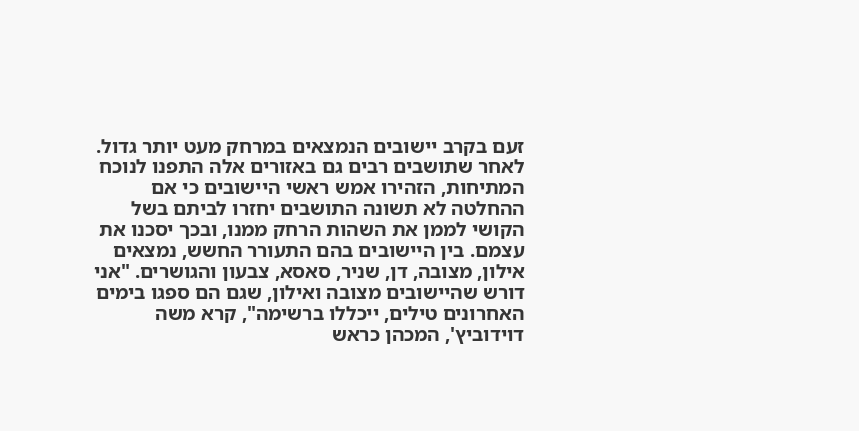זעם בקרב יישובים הנמצאים במרחק מעט יותר גדול. לאחר שתושבים רבים גם באזורים אלה התפנו לנוכח המתיחות, הזהירו אמש ראשי היישובים כי אם ההחלטה לא תשונה התושבים יחזרו לביתם בשל הקושי לממן את השהות הרחק ממנו, ובכך יסכנו את עצמם. בין היישובים בהם התעורר החשש, נמצאים אילון, מצובה, דן, שניר, סאסא, צבעון והגושרים. "אני דורש שהיישובים מצובה ואילון, שגם הם ספגו בימים האחרונים טילים, ייכללו ברשימה", קרא משה דוידוביץ', המכהן כראש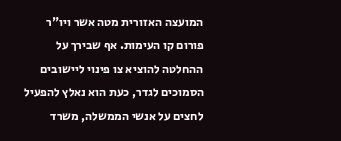המועצה האזורית מטה אשר ויו"ר פורום קו העימות. אף שבירך על ההחלטה להוציא צו פינוי ליישובים הסמוכים לגדר, כעת הוא נאלץ להפעיל לחצים על אנשי הממשלה, משרד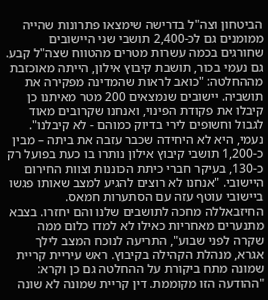הביטחון וצה"ל בדרישה שימצאו פתרונות שהייה ממומנים גם לכ-2,400 תושבי שני היישובים שחורגים בכמה עשרות מטרים מהטווח שצה"ל קבע.
גם נעמי בכור, תושבת קיבוץ אילון, הייתה מאוכזבת מההחלטה: "כואב לראות שהמדינה מפקירה את תושביה. יישובים שנמצאים 200 מטר מאיתנו כן קיבלו את פקודת הפינוי, ואנחנו שקרובים מאוד לגבול וחשופים לירי בדיוק כמוהם - לא קיבלנו". נעמי, היא לא היחידה שכבר עזבה את ביתה – מבין כ-1,200 תושבי קיבוץ אילון נותרו בו כעת בפועל רק כ-130, בעיקר חברי כיתת הכוננות וצוות החירום היישובי. "אנחנו לא רוצים להגיע למצב שאותו פגשו ביישובי עוטף עזה עם הסתערות חמאס. החיזבאללה מחכה לתושבים שלנו והם יחזרו. בצבא מתנערים מאחריות כאילו לא למדו כלום ממה שקרה לפני שבוע", התריעה לנוכח המצב לילך אגרא, מנהלת הקהילה בקיבוץ. ראש עיריית קריית שמונה מתח ביקורת על ההחלטה גם כן וקרא: "ההודעה הזו מקוממת. דין קריית שמונה לא שונה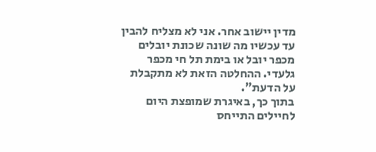מדין יישוב אחר. אני לא מצליח להבין עד עכשיו מה שונה שכונת יובלים מכפר יובל או בימת תל חי מכפר גלעדי. ההחלטה הזאת לא מתקבלת על הדעת".
בתוך כך, באיגרת שמופצת היום לחיילים התייחס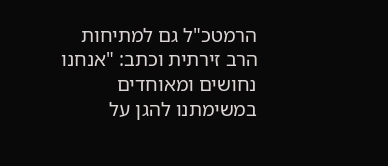הרמטכ"ל גם למתיחות הרב זירתית וכתב: "אנחנו נחושים ומאוחדים במשימתנו להגן על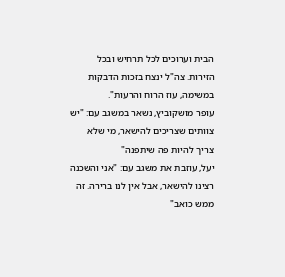הבית וערוכים לכל תרחיש ובכל הזירות. צה"ל ינצח בזכות הדבקות במשימה, עוז הרוח והרעות".
עופר מושקוביץ, נשאר במשגב עם: "יש צוותים שצריכים להישאר, מי שלא צריך להיות פה שיתפנה"
יעל, עוזבת את משגב עם: "אני והשכנה רצינו להישאר, אבל אין לנו ברירה. זה ממש כואב"